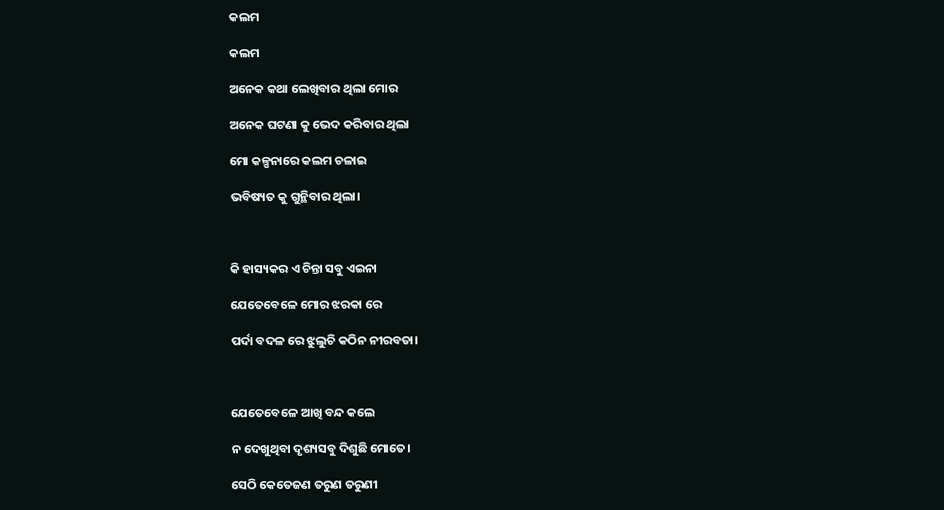କଲମ

କଲମ

ଅନେକ କଥା ଲେଖିବାର ଥିଲା ମୋର

ଅନେକ ଘଟଣା କୁ ଭେଦ କରିବାର ଥିଲା

ମୋ କଳ୍ପନାରେ କଲମ ଚଳାଇ

ଭବିଷ୍ୟତ କୁ ଗୁନ୍ଥିବାର ଥିଲା।



କି ହାସ୍ୟକର ଏ ଚିନ୍ତା ସବୁ ଏଇନା

ଯେତେବେଳେ ମୋର ଝରକା ରେ

ପର୍ଦା ବଦଳ ରେ ଝୁଲୁଚି କଠିନ ନୀରବତା।



ଯେତେବେଳେ ଆଖି ବନ୍ଦ କଲେ

ନ ଦେଖୁଥିବା ଦୃଶ୍ୟସବୁ ଦିଶୁଛି ମୋତେ।

ସେଠି କେତେଜଣ ତରୁଣ ତରୁଣୀ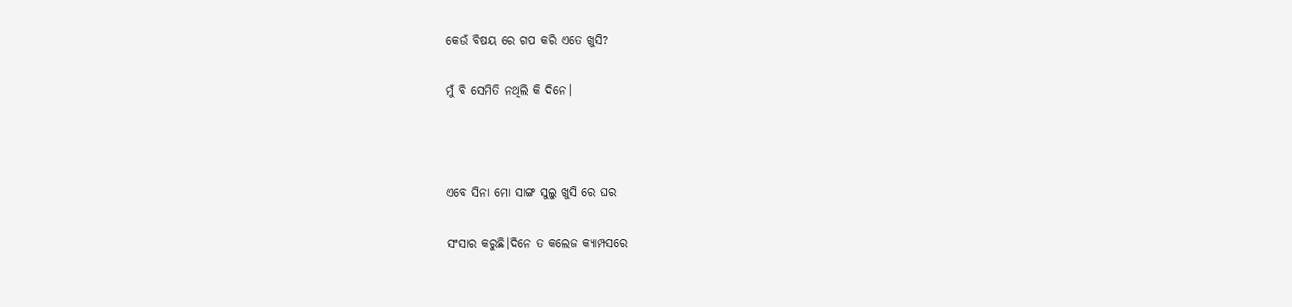କେଉଁ ବିଷୟ ରେ ଗପ କରି ଏତେ ଖୁସି?

ମୁଁ ବି ସେମିତି ନଥିଲି କି ଦିନେ।



ଏବେ ସିନା ମୋ ସାଙ୍ଗ ସୁଲୁ ଖୁସି ରେ ଘର

ସଂସାର କରୁଛି।ଦିନେ ତ କଲେଜ କ୍ୟାମ୍ପସରେ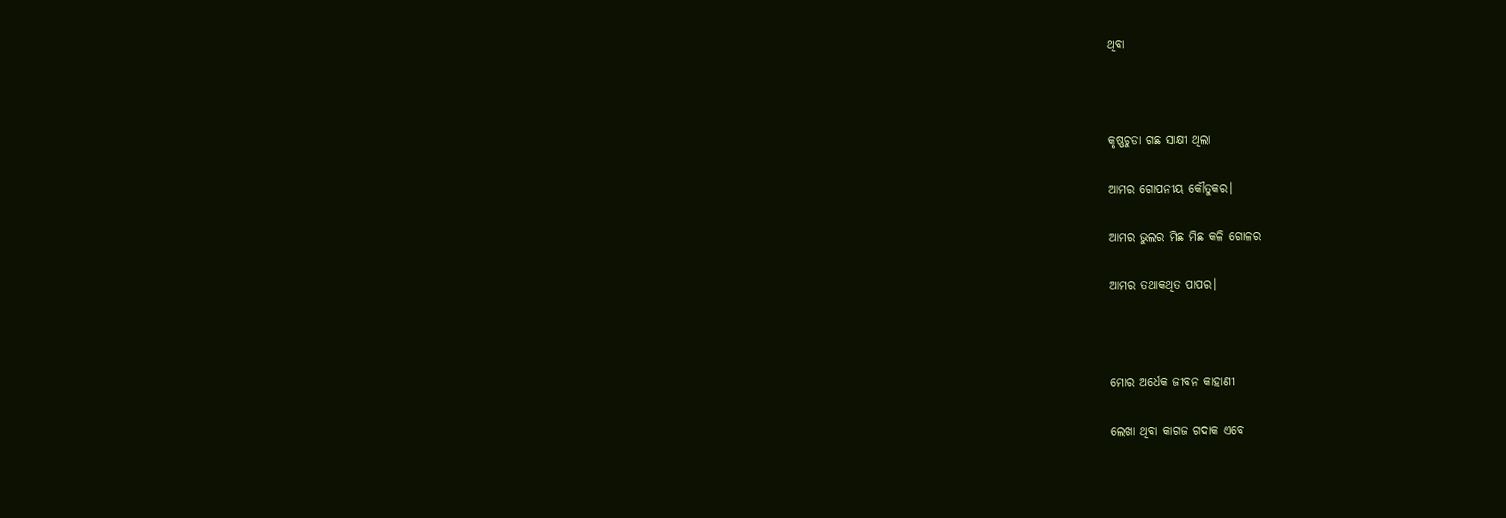ଥିବା



କୃଷ୍ଣଚୁଡା ଗଛ ସାକ୍ଷୀ ଥିଲା

ଆମର ଗୋପନୀୟ କୌତୁକର।

ଆମର ଭୁଲର ମିଛ ମିଛ କଳି ଗୋଳର

ଆମର ତଥାକଥିତ ପାପର।



ମୋର ଅର୍ଧେକ ଜୀବନ କାହାଣୀ

ଲେଖା ଥିବା କାଗଜ ଗଦାକ ଏବେ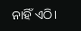ନାହିଁ ଏଠି।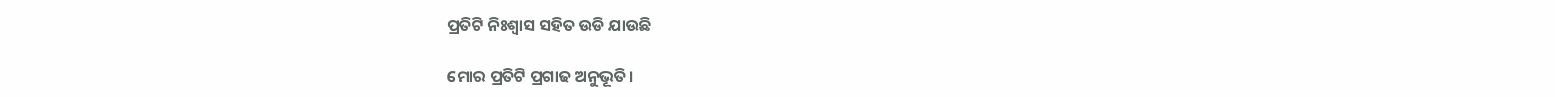ପ୍ରତିଟି ନିଃଶ୍ବାସ ସହିତ ଉଡି ଯାଉଛି

ମୋର ପ୍ରତିଟି ପ୍ରଗାଢ ଅନୁଭୂତି।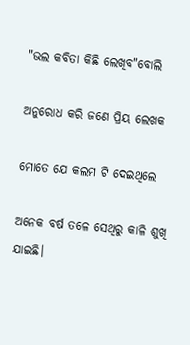"ଭଲ କବିତା କିଛି ଲେଖିବ"ବୋଲି

ଅନୁରୋଧ କରି ଜଣେ ପ୍ରିୟ ଲେଖକ

ମୋତେ ଯେ କଲମ ଟି ଦେଇଥିଲେ

ଅନେକ ବର୍ଷ ତଳେ ସେଥିରୁ କାଳି ଶୁଖି ଯାଇଛି।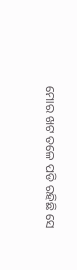ମୋର ଖଟ ତଳେ ପଡି ରହିଛି ସେ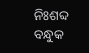ନିଃଶବ୍ଦ ବନ୍ଧୁକ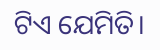ଟିଏ ଯେମିତି।